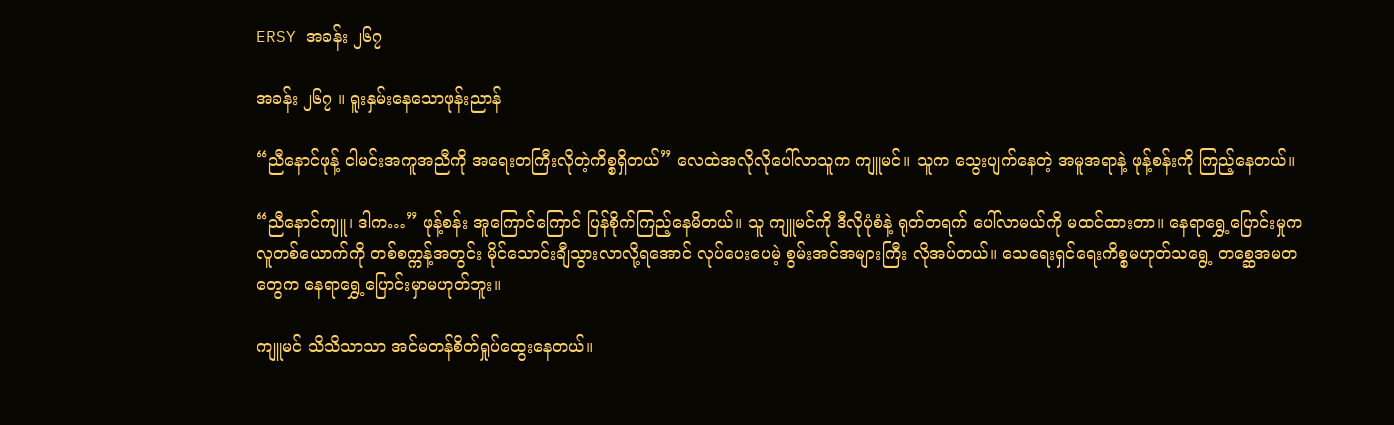ERSY အခန်း ၂၆၇

အခန်း ၂၆၇ ။ ရူးနှမ်းနေသောဖုန်းညာန်

“ညီနောင်ဖုန့် ငါမင်းအကူအညီကို အရေးတကြီးလိုတဲ့ကိစ္စရှိတယ်” လေထဲအလိုလိုပေါ်လာသူက ကျူမင်။ သူက သွေးပျက်နေတဲ့ အမူအရာနဲ့ ဖုန့်စန်းကို ကြည့်နေတယ်။

“ညီနောင်ကျူ၊ ဒါက…” ဖုန့်စန်း အူကြောင်ကြောင် ပြန်စိုက်ကြည့်နေမိတယ်။ သူ ကျူမင်ကို ဒီလိုပုံစံနဲ့ ရုတ်တရက် ပေါ်လာမယ်ကို မထင်ထားတာ။ နေရာရွှေ့ပြောင်းမှုက လူတစ်ယောက်ကို တစ်စက္ကန့်အတွင်း မိုင်သောင်းချီသွားလာလို့ရအောင် လုပ်ပေးပေမဲ့ စွမ်းအင်အများကြီး လိုအပ်တယ်။ သေရေးရှင်ရေးကိစ္စမဟုတ်သရွေ့ တစ္ဆေအမတတွေက နေရာရွှေ့ပြောင်းမှာမဟုတ်ဘူး။

ကျူမင် သိသိသာသာ အင်မတန်စိတ်ရှုပ်ထွေးနေတယ်။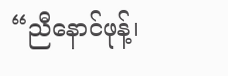“ညီနောင်ဖုန့်၊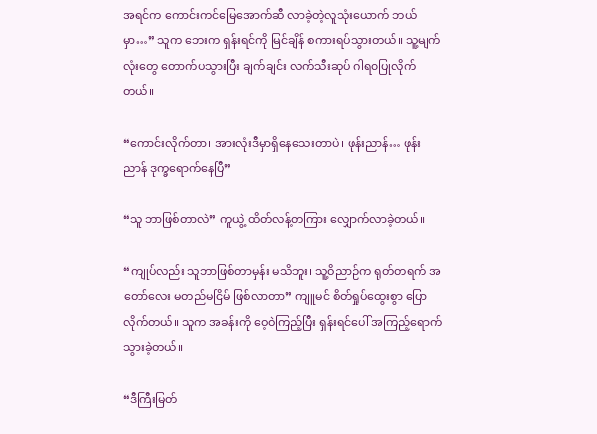အရင်က ကောင်းကင်မြေအောက်ဆီ လာခဲ့တဲ့လူသုံးယောက် ဘယ်မှာ…” သူက ဘေးက ရှန်းရင်ကို မြင်ချိန် စကားရပ်သွားတယ်။ သူ့မျက်လုံးတွေ တောက်ပသွားပြီး ချက်ချင်း လက်သီးဆုပ် ဂါရ၀ပြုလိုက်တယ်။

“ကောင်းလိုက်တာ၊ အားလုံးဒီမှာရှိနေသေးတာပဲ၊ ဖုန်းညာန်… ဖုန်းညာန် ဒုက္ခရောက်နေပြီ”

“သူ ဘာဖြစ်တာလဲ” ကူယွဲ့ ထိတ်လန့်တကြား လျှောက်လာခဲ့တယ်။

“ကျုပ်လည်း သူဘာဖြစ်တာမှန်း မသိဘူး၊ သူ့ဝိညာဉ်က ရုတ်တရက် အတော်လေး မတည်မငြိမ် ဖြစ်လာတာ” ကျူမင် စိတ်ရှုပ်ထွေးစွာ ပြောလိုက်တယ်။ သူက အခန်းကို ဝေ့ဝဲကြည့်ပြီး ရှန်းရင်ပေါ် အကြည့်ရောက်သွားခဲ့တယ်။

“ဒီကြီးမြတ်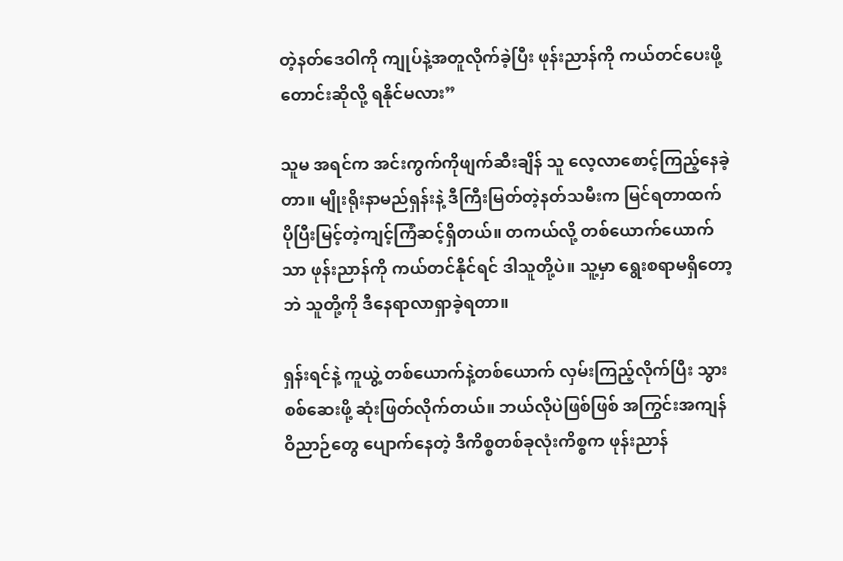တဲ့နတ်ဒေဝါကို ကျုပ်နဲ့အတူလိုက်ခဲ့ပြီး ဖုန်းညာန်ကို ကယ်တင်ပေးဖို့ တောင်းဆိုလို့ ရနိုင်မလား”

သူမ အရင်က အင်းကွက်ကိုဖျက်ဆီးချိန် သူ လေ့လာစောင့်ကြည့်နေခဲ့တာ။ မျိုးရိုးနာမည်ရှန်းနဲ့ ဒီကြီးမြတ်တဲ့နတ်သမီးက မြင်ရတာထက် ပိုပြီးမြင့်တဲ့ကျင့်ကြံဆင့်ရှိတယ်။ တကယ်လို့ တစ်ယောက်ယောက်သာ ဖုန်းညာန်ကို ကယ်တင်နိုင်ရင် ဒါသူတို့ပဲ။ သူ့မှာ ရွေးစရာမရှိတော့ဘဲ သူတို့ကို ဒီနေရာလာရှာခဲ့ရတာ။

ရှန်းရင်နဲ့ ကူယွဲ့ တစ်ယောက်နဲ့တစ်ယောက် လှမ်းကြည့်လိုက်ပြီး သွားစစ်ဆေးဖို့ ဆုံးဖြတ်လိုက်တယ်။ ဘယ်လိုပဲဖြစ်ဖြစ် အကြွင်းအကျန်ဝိညာဉ်တွေ ပျောက်နေတဲ့ ဒီကိစ္စတစ်ခုလုံးကိစ္စက ဖုန်းညာန်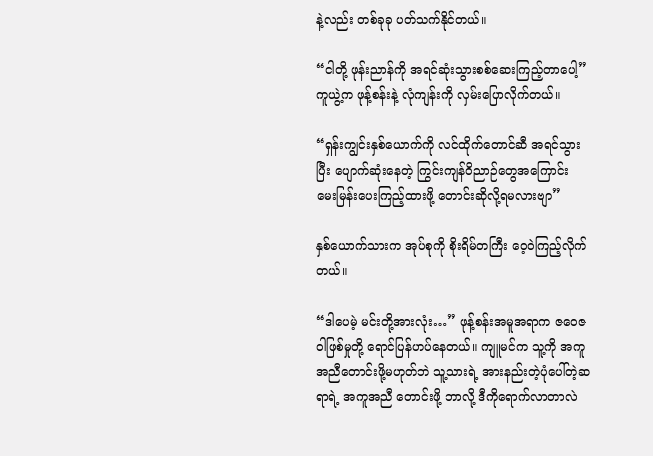နဲ့လည်း တစ်ခုခု ပတ်သက်နိုင်တယ်။

“ငါတို့ ဖုန်းညာန်ကို အရင်ဆုံးသွားစစ်ဆေးကြည့်တာပေါ့” ကူယွဲ့က ဖုန့်စန်းနဲ့ လုံကျန်းကို လှမ်းပြောလိုက်တယ်။

“ရှန်းကျွင်းနှစ်ယောက်ကို လင်ထိုက်တောင်ဆီ အရင်သွားပြီး ပျောက်ဆုံးနေတဲ့ ကြွင်းကျန်ဝိညာဉ်တွေအကြောင်း မေးမြန်းပေးကြည့်ထားဖို့ တောင်းဆိုလို့ရမလားဗျာ”

နှစ်ယောက်သားက အုပ်စုကို စိုးရိမ်တကြီး ဝေ့ဝဲကြည့်လိုက်တယ်။

“ဒါပေမဲ့ မင်းတို့အားလုံး…” ဖုန့်စန်းအမူအရာက ဇဝေဇဝါဖြစ်မှုတို့ ရောင်ပြန်ဟပ်နေတယ်။ ကျူမင်က သူ့ကို အကူအညီတောင်းဖို့မဟုတ်ဘဲ သူ့သားရဲ့ အားနည်းတဲ့ပုံပေါ်တဲ့ဆရာရဲ့ အကူအညီ တောင်းဖို့ ဘာလို့ ဒီကိုရောက်လာတာလဲ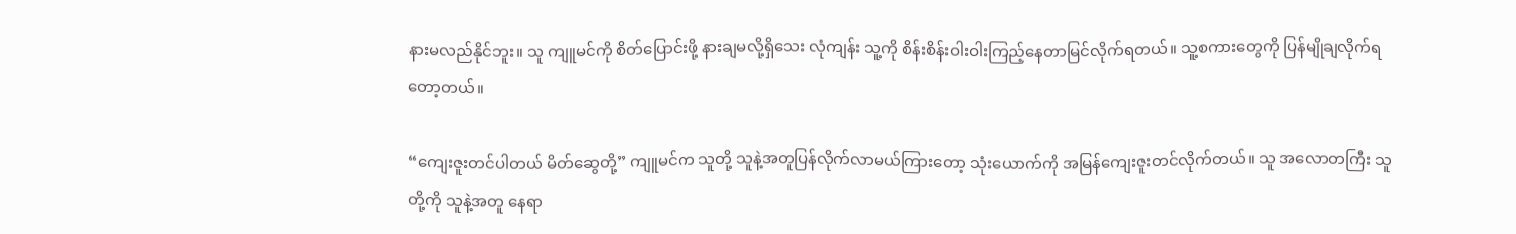နားမလည်နိုင်ဘူး။ သူ ကျူမင်ကို စိတ်ပြောင်းဖို့ နားချမလို့ရှိသေး လုံကျန်း သူ့ကို စိန်းစိန်းဝါးဝါးကြည့်နေတာမြင်လိုက်ရတယ်။ သူ့စကားတွေကို ပြန်မျိုချလိုက်ရတော့တယ်။

“ကျေးဇူးတင်ပါတယ် မိတ်ဆွေတို့” ကျူမင်က သူတို့ သူနဲ့အတူပြန်လိုက်လာမယ်ကြားတော့ သုံးယောက်ကို အမြန်ကျေးဇူးတင်လိုက်တယ်။ သူ အလောတကြီး သူတို့ကို သူနဲ့အတူ နေရာ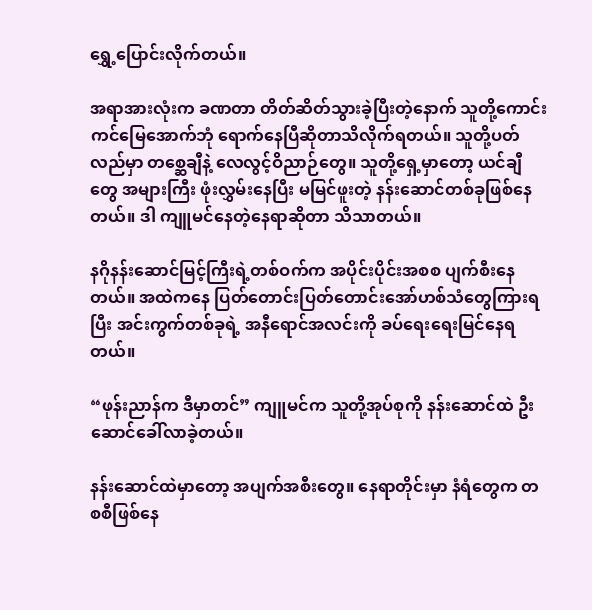ရွှေ့ပြောင်းလိုက်တယ်။

အရာအားလုံးက ခဏတာ တိတ်ဆိတ်သွားခဲ့ပြီးတဲ့နောက် သူတို့ကောင်းကင်မြေအောက်ဘုံ ရောက်နေပြီဆိုတာသိလိုက်ရတယ်။ သူတို့ပတ်လည်မှာ တစ္ဆေချီနဲ့ လေလွင့်ဝိညာဉ်တွေ။ သူတို့ရှေ့မှာတော့ ယင်ချီတွေ အများကြီး ဖုံးလွှမ်းနေပြီး မမြင်ဖူးတဲ့ နန်းဆောင်တစ်ခုဖြစ်နေတယ်။ ဒါ ကျူမင်နေတဲ့နေရာဆိုတာ သိသာတယ်။

နဂိုနန်းဆောင်မြင့်ကြီးရဲ့တစ်ဝက်က အပိုင်းပိုင်းအစစ ပျက်စီးနေတယ်။ အထဲကနေ ပြတ်တောင်းပြတ်တောင်းအော်ဟစ်သံတွေကြားရပြီး အင်းကွက်တစ်ခုရဲ့ အနီရောင်အလင်းကို ခပ်ရေးရေးမြင်နေရတယ်။

“ဖုန်းညာန်က ဒီမှာတင်” ကျူမင်က သူတို့အုပ်စုကို နန်းဆောင်ထဲ ‌ဦးဆောင်ခေါ်လာခဲ့တယ်။

နန်းဆောင်ထဲမှာတော့ အပျက်အစီးတွေ။ နေရာတိုင်းမှာ နံရံတွေက တစစီဖြစ်နေ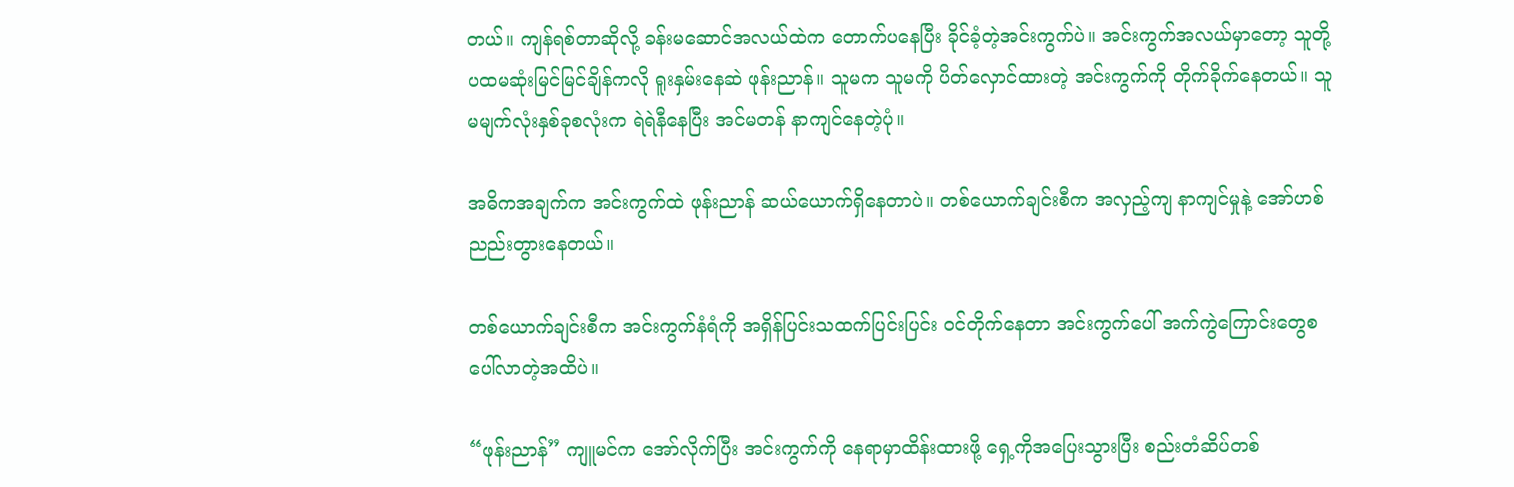တယ်။ ကျန်ရစ်တာဆိုလို့ ခန်းမဆောင်အလယ်ထဲက တောက်ပနေပြီး ခိုင်ခံ့တဲ့အင်းကွက်ပဲ။ အင်းကွက်အလယ်မှာတော့ သူတို့ ပထမဆုံးမြင်မြင်ချိန်ကလို ရူးနှမ်းနေဆဲ ဖုန်းညာန်။ သူမက သူမကို ပိတ်လှောင်ထားတဲ့ အင်းကွက်ကို တိုက်ခိုက်နေတယ်။ သူမမျက်လုံးနှစ်ခုစလုံးက ‌ရဲရဲနီနေပြီး အင်မတန် နာကျင်နေတဲ့ပုံ။

အဓိကအချက်က အင်းကွက်ထဲ ဖုန်းညာန် ဆယ်ယောက်ရှိနေတာပဲ။ တစ်ယောက်ချင်းစီက အလှည့်ကျ နာကျင်မှုနဲ့ အော်ဟစ်ညည်းတွားနေတယ်။

တစ်ယောက်ချင်းစီက အင်းကွက်နံရံကို အရှိန်ပြင်းသထက်ပြင်းပြင်း ဝင်တိုက်နေတာ အင်းကွက်ပေါ် အက်ကွဲကြောင်းတွေစပေါ်လာတဲ့အထိပဲ။

“ဖုန်းညာန်” ကျူမင်က အော်လိုက်ပြီး အင်းကွက်ကို နေရာမှာထိန်းထားဖို့ ရှေ့ကိုအပြေးသွားပြီး စည်းတံဆိပ်တစ်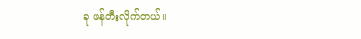ခု ဖန်တီးလိုက်တယ်။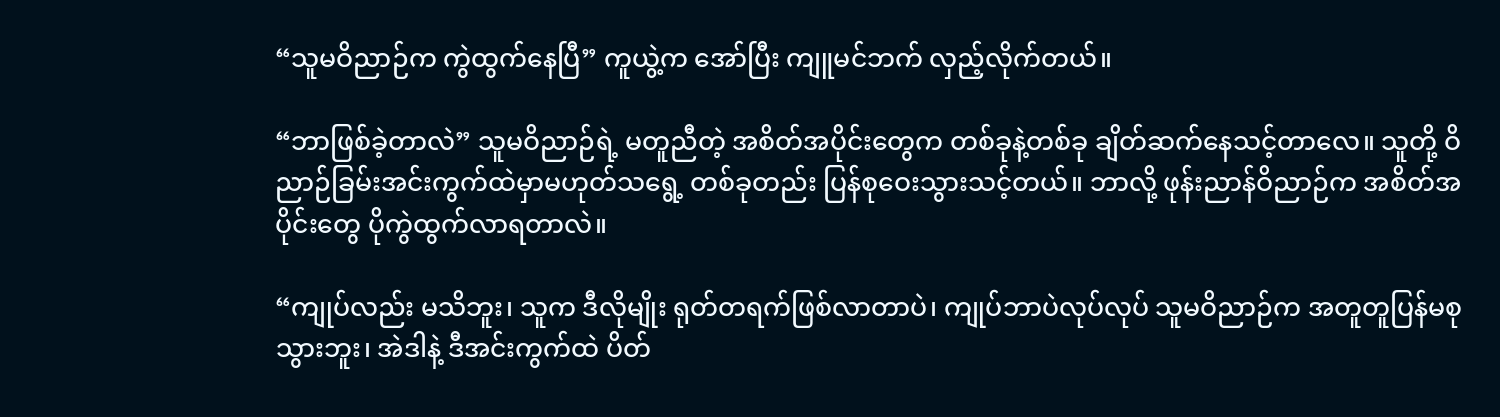“သူမဝိညာဉ်က ကွဲထွက်နေပြီ” ကူယွဲ့က အော်ပြီး ကျူမင်ဘက် လှည့်လိုက်တယ်။

“ဘာဖြစ်ခဲ့တာလဲ” သူမဝိညာဉ်ရဲ့ မတူညီတဲ့ အစိတ်အပိုင်းတွေက တစ်ခုနဲ့တစ်ခု ချိတ်ဆက်နေသင့်တာလေ။ သူတို့ ဝိညာဉ်ခြမ်းအင်းကွက်ထဲမှာမဟုတ်သရွေ့ တစ်ခုတည်း ပြန်စုဝေးသွားသင့်တယ်။ ဘာလို့ ဖုန်းညာန်ဝိညာဉ်က အစိတ်အပိုင်းတွေ ပိုကွဲထွက်လာရတာလဲ။

“ကျုပ်လည်း မသိဘူး၊ သူက ဒီလိုမျိုး ရုတ်တရက်ဖြစ်လာတာပဲ၊ ကျုပ်ဘာပဲလုပ်လုပ် သူမဝိညာဉ်က အတူတူပြန်မစုသွားဘူး၊ အဲဒါနဲ့ ဒီအင်းကွက်ထဲ ပိတ်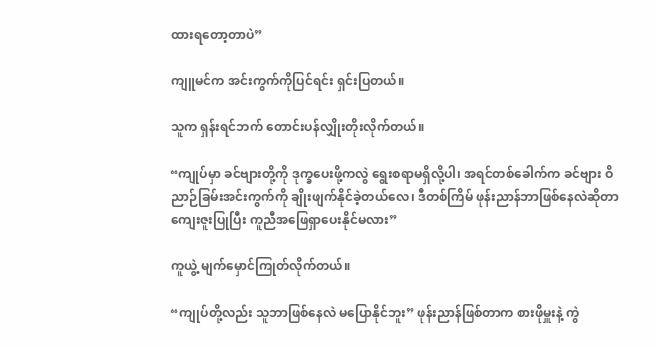ထားရတော့တာပဲ”

ကျူမင်က အင်းကွက်ကိုပြင်ရင်း ရှင်းပြတယ်။

သူက ရှန်းရင်ဘက် တောင်းပန်လျှိုးတိုးလိုက်တယ်။

“ကျုပ်မှာ ခင်ဗျားတို့ကို ဒုက္ခပေးဖို့ကလွဲ ရွေးစရာမရှိလို့ပါ၊ အရင်တစ်ခေါက်က ခင်ဗျား ဝိညာဉ်ခြမ်းအင်းကွက်ကို ချိုးဖျက်နိုင်ခဲ့တယ်လေ၊ ဒီတစ်ကြိမ် ဖုန်းညာန်ဘာဖြစ်နေလဲဆိုတာ ကျေးဇူးပြုပြီး ကူညီအဖြေရှာပေးနိုင်မလား”

ကူယွဲ့ မျက်မှောင်ကြုတ်လိုက်တယ်။

“ကျုပ်တို့လည်း သူဘာဖြစ်နေလဲ မပြောနိုင်ဘူး” ဖုန်းညာန်ဖြစ်တာက စားဖိုမှူးနဲ့ ကွဲ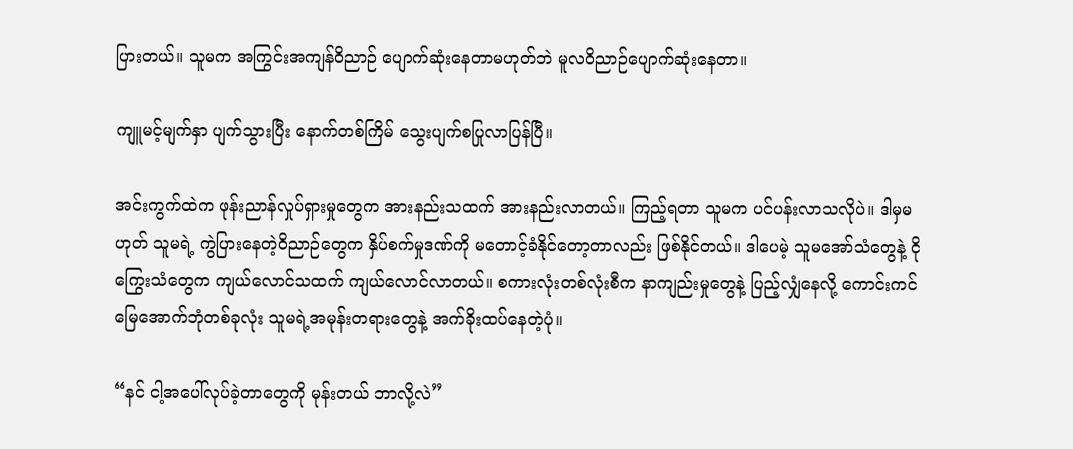ပြားတယ်။ သူမက အကြွင်းအကျန်ဝိညာဉ် ပျောက်ဆုံးနေတာမဟုတ်ဘဲ မူလဝိညာဉ်ပျောက်ဆုံးနေတာ။

ကျူမင့်မျက်နှာ ပျက်သွားပြီး နောက်တစ်ကြိမ် သွေးပျက်စပြုလာပြန်ပြီ။

အင်းကွက်ထဲက ဖုန်းညာန်လှုပ်ရှားမှုတွေက အားနည်းသထက် အားနည်းလာတယ်။ ကြည့်ရတာ သူမက ပင်ပန်းလာသလိုပဲ။ ဒါမှမဟုတ် သူမရဲ့ ကွဲပြားနေတဲ့ဝိညာဉ်တွေက နှိပ်စက်မှုဒဏ်ကို မတောင့်ခံနိုင်တော့တာလည်း ဖြစ်နိုင်တယ်။ ဒါပေမဲ့ သူမအော်သံတွေနဲ့ ငိုကြွေးသံတွေက ကျယ်လောင်သထက် ကျယ်လောင်လာတယ်။ စကားလုံးတစ်လုံးစီက နာကျည်းမှုတွေနဲ့ ပြည့်လျှံနေလို့ ကောင်းကင်မြေအောက်ဘုံတစ်ခုလုံး သူမရဲ့အမုန်းတရားတွေနဲ့ အက်ခိုးထပ်နေတဲ့ပုံ။

“နင် ငါ့အပေါ်လုပ်ခဲ့တာတွေကို မုန်းတယ် ဘာလို့လဲ”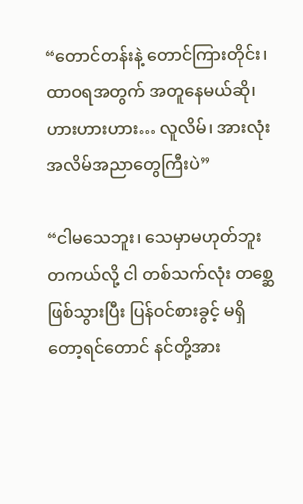“တောင်တန်းနဲ့ တောင်ကြားတိုင်း၊ ထာဝရအတွက် အတူနေမယ်ဆို၊ ဟားဟားဟား… လူလိမ်၊ အားလုံး အလိမ်အညာတွေကြီးပဲ”

“ငါမသေဘူး၊ သေမှာမဟုတ်ဘူး တကယ်လို့ ငါ တစ်သက်လုံး တစ္ဆေဖြစ်သွားပြီး ပြန်ဝင်စားခွင့် မရှိတော့ရင်တောင် နင်တို့အား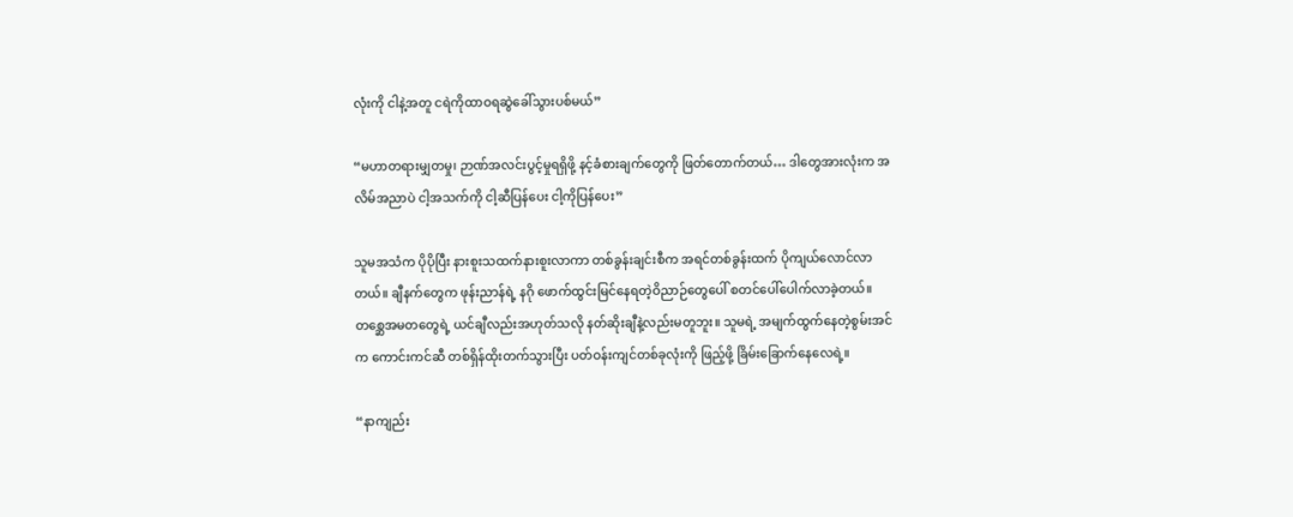လုံးကို ငါနဲ့အတူ ငရဲကိုထာဝရဆွဲခေါ်သွားပစ်မယ်”

“မဟာတရားမျှတမှု၊ ဉာဏ်အလင်းပွင့်မှုရရှိဖို့ နင့်ခံစားချက်တွေကို ဖြတ်တောက်တယ်… ဒါတွေအားလုံးက အလိမ်အညာပဲ ငါ့အသက်ကို ငါ့ဆီပြန်ပေး ငါ့ကိုပြန်ပေး”

သူမအသံက ပိုပိုပြီး နားစူးသထက်နားစူးလာကာ တစ်ခွန်းချင်းစီက အရင်တစ်ခွန်းထက် ပိုကျယ်လောင်လာတယ်။ ချီနက်တွေက ဖုန်းညာန်ရဲ့ နဂို ဖောက်ထွင်းမြင်နေရတဲ့ဝိညာဉ်တွေပေါ် စတင်ပေါ်ပေါက်လာခဲ့တယ်။ တစ္ဆေအမတတွေရဲ့ ယင်ချီလည်းအဟုတ်သလို နတ်ဆိုးချီနဲ့လည်းမတူဘူး။ သူမရဲ့ အမျက်ထွက်နေတဲ့စွမ်းအင်က ကောင်းကင်ဆီ တစ်ရှိန်ထိုးတက်သွားပြီး ပတ်ဝန်းကျင်တစ်ခုလုံးကို ဖြည့်ဖို့ ခြိမ်းခြောက်နေလေရဲ့။

“နာကျည်း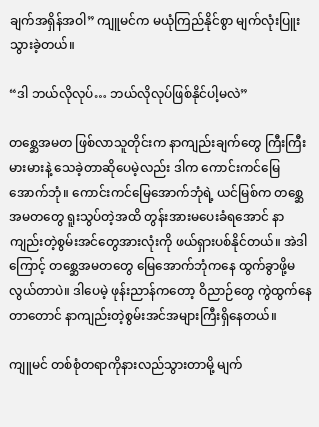ချက်အရှိန်အဝါ” ကျူမင်က မယုံကြည်နိုင်စွာ မျက်လုံးပြူးသွားခဲ့တယ်။

“ဒါ ဘယ်လိုလုပ်… ဘယ်လိုလုပ်ဖြစ်နိုင်ပါ့မလဲ”

တစ္ဆေအမတ ဖြစ်လာသူတိုင်းက နာကျည်းချက်တွေ ကြီးကြီးမားမားနဲ့ သေခဲ့တာဆိုပေမဲ့လည်း ဒါက ကောင်းကင်မြေအောက်ဘုံ။ ကောင်းကင်မြေအောက်ဘုံရဲ့ ယင်မြစ်က တစ္ဆေအမတတွေ ရူးသွပ်တဲ့အထိ တွန်းအားမပေးခံရအောင် နာကျည်းတဲ့စွမ်းအင်တွေအားလုံးကို ဖယ်ရှားပစ်နိုင်တယ်။ အဲဒါကြောင့် တစ္ဆေအမတတွေ မြေအောက်ဘုံကနေ ထွက်ခွာဖို့မလွယ်တာပဲ။ ဒါပေမဲ့ ဖုန်းညာန်ကတော့ ဝိညာဉ်တွေ ကွဲထွက်နေတာတောင် နာကျည်းတဲ့စွမ်းအင်အများကြီးရှိနေတယ်။

ကျူမင် တစ်စုံတရာကိုနားလည်သွားတာမို့ မျက်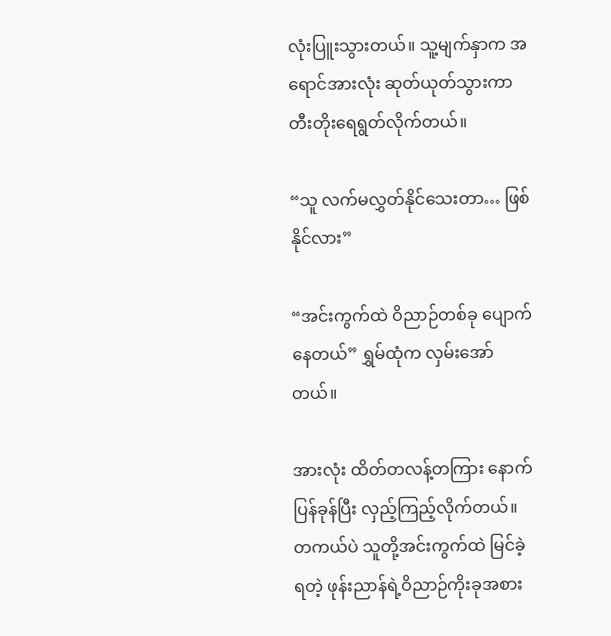လုံးပြူးသွားတယ်။ သူ့မျက်နှာက အရောင်အားလုံး ဆုတ်ယုတ်သွားကာ တီးတိုးရေရွတ်လိုက်တယ်။

“သူ လက်မလွှတ်နိုင်သေးတာ… ဖြစ်နိုင်လား”

“အင်းကွက်ထဲ ဝိညာဉ်တစ်ခု ပျောက်နေတယ်” ရွှမ်ထုံက လှမ်းအော်တယ်။

အားလုံး ထိတ်တလန့်တကြား နောက်ပြန်ခုန်ပြီး လှည့်ကြည့်လိုက်တယ်။ တကယ်ပဲ သူတို့အင်းကွက်ထဲ မြင်ခဲ့ရတဲ့ ဖုန်းညာန်ရဲ့ဝိညာဉ်ကိုးခုအစား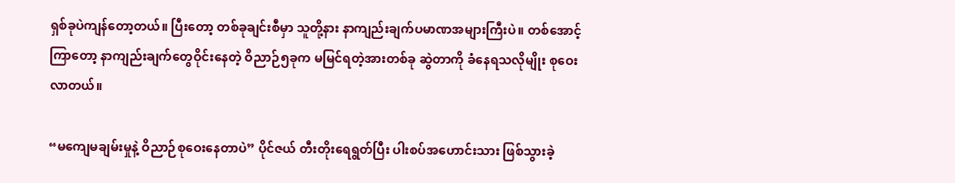ရှစ်ခုပဲကျန်တော့တယ်။ ပြီးတော့ တစ်ခုချင်းစီမှာ သူတို့နား နာကျည်းချက်ပမာဏအများကြီးပဲ။ တစ်အောင့်ကြာတော့ နာကျည်းချက်တွေဝိုင်းနေတဲ့ ဝိညာဉ်၅ခုက မမြင်ရတဲ့အားတစ်ခု ဆွဲတာကို ခံနေရသလိုမျိုး စုဝေးလာတယ်။

“မကျေမချမ်းမှုနဲ့ ဝိညာဉ်စုဝေးနေတာပဲ” ပိုင်ဇယ် တီးတိုးရေရွတ်ပြီး ပါးစပ်အဟောင်းသား ဖြစ်သွားခဲ့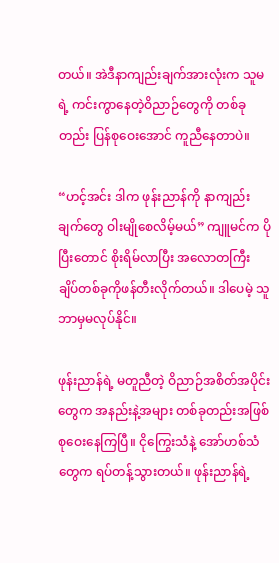တယ်။ အဲဒီနာကျည်းချက်အားလုံးက သူမရဲ့ ကင်းကွာနေတဲ့ဝိညာဉ်တွေကို တစ်ခုတည်း ပြန်စုဝေးအောင် ကူညီနေတာပဲ။

“ဟင့်အင်း ဒါက ဖုန်းညာန်ကို နာကျည်းချက်တွေ ဝါးမျိုစေလိမ့်မယ်” ကျူမင်က ပိုပြီးတောင် စိုးရိမ်လာပြီး အလောတကြီး ချိပ်တစ်ခုကိုဖန်တီးလိုက်တယ်။ ဒါပေမဲ့ သူ ဘာမှမလုပ်နိုင်။

ဖုန်းညာန်ရဲ့ မတူညီတဲ့ ဝိညာဉ်အစိတ်အပိုင်းတွေက အနည်းနဲ့အများ တစ်ခုတည်းအဖြစ် စုဝေးနေကြပြီ။ ငိုကြွေးသံနဲ့ အော်ဟစ်သံတွေက ရပ်တန့်သွားတယ်။ ဖုန်းညာန်ရဲ့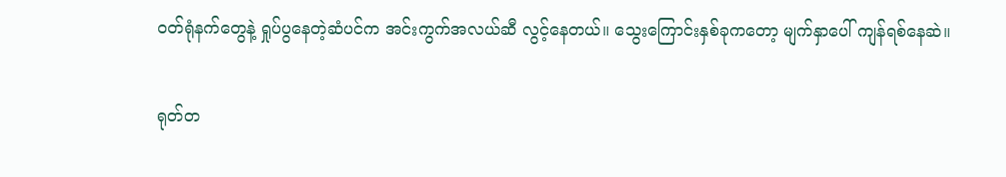ဝတ်ရုံနက်တွေနဲ့ ရှုပ်ပွနေတဲ့ဆံပင်က အင်းကွက်အလယ်ဆီ လွင့်နေတယ်။ သွေးကြောင်းနှစ်ခုကတော့ မျက်နှာပေါ် ကျန်ရစ်နေဆဲ။

ရုတ်တ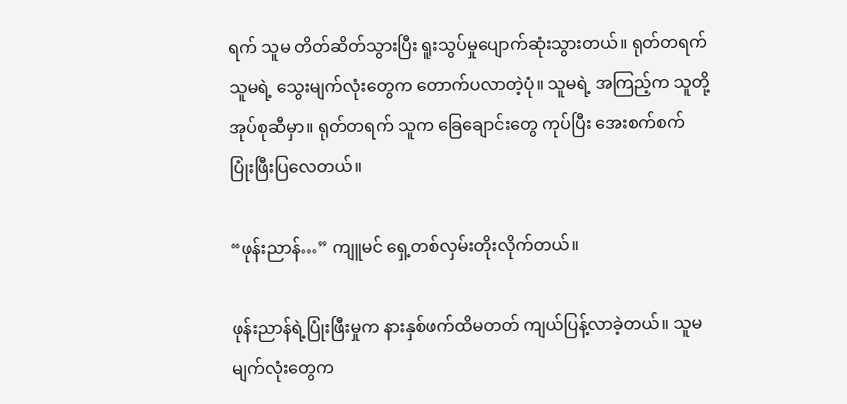ရက် သူမ တိတ်ဆိတ်သွားပြီး ရူးသွပ်မှုပျောက်ဆုံးသွားတယ်။ ရုတ်တရက် သူမရဲ့ သွေးမျက်လုံးတွေက တောက်ပလာတဲ့ပုံ။ သူမရဲ့ အကြည့်က သူတို့အုပ်စုဆီမှာ။ ရုတ်တရက် သူက ခြေချောင်းတွေ ကုပ်ပြီး အေးစက်စက် ပြုံးဖြီးပြလေတယ်။

“ဖုန်းညာန်…” ကျူမင် ရှေ့တစ်လှမ်းတိုးလိုက်တယ်။

ဖုန်းညာန်ရဲ့ပြုံးဖြီးမှုက နားနှစ်ဖက်ထိမတတ် ကျယ်ပြန့်လာခဲ့တယ်။ သူမမျက်လုံးတွေက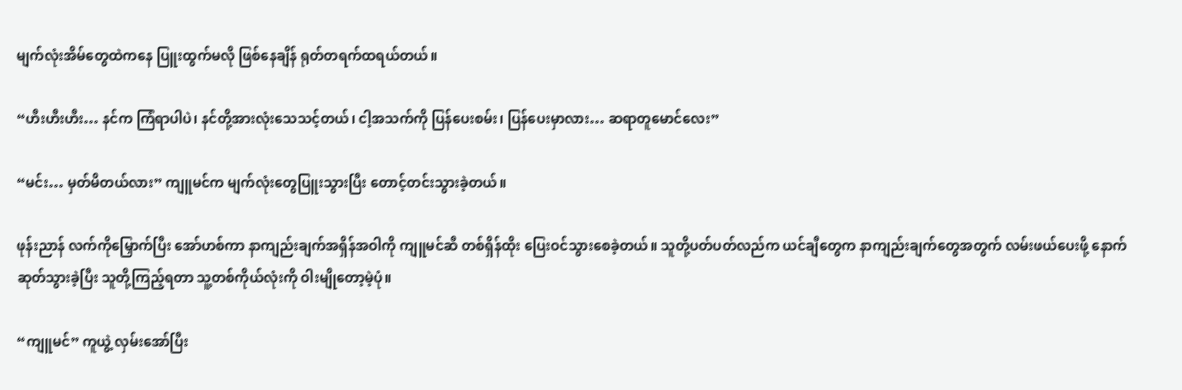မျက်လုံးအိမ်တွေထဲကနေ ပြူးထွက်မလို ဖြစ်နေချိန် ရုတ်တရက်ထရယ်တယ်။

“ဟီးဟီးဟီး… နင်က ကြံရာပါပဲ၊ နင်တို့အားလုံးသေသင့်တယ်၊ ငါ့အသက်ကို ပြန်ပေးစမ်း၊ ပြန်ပေးမှာလား… ဆရာတူမောင်လေး”

“မင်း… မှတ်မိတယ်လား” ကျူမင်က မျက်လုံးတွေပြူးသွားပြီး တောင့်တင်းသွားခဲ့တယ်။

ဖုန်းညာန် လက်ကိုမြှောက်ပြီး အော်ဟစ်ကာ နာကျည်းချက်အရှိန်အဝါကို ကျူမင်ဆီ တစ်ရှိန်ထိုး ပြေးဝင်သွားစေခဲ့တယ်။ သူတို့ပတ်ပတ်လည်က ယင်ချီတွေက နာကျည်းချက်တွေအတွက် လမ်းဖယ်ပေးဖို့ နောက်ဆုတ်သွားခဲ့ပြီး သူတို့ကြည့်ရတာ သူ့တစ်ကိုယ်လုံးကို ဝါးမျိုတော့မဲ့ပုံ။

“ကျူမင်” ကူယွဲ့ လှမ်းအော်ပြီး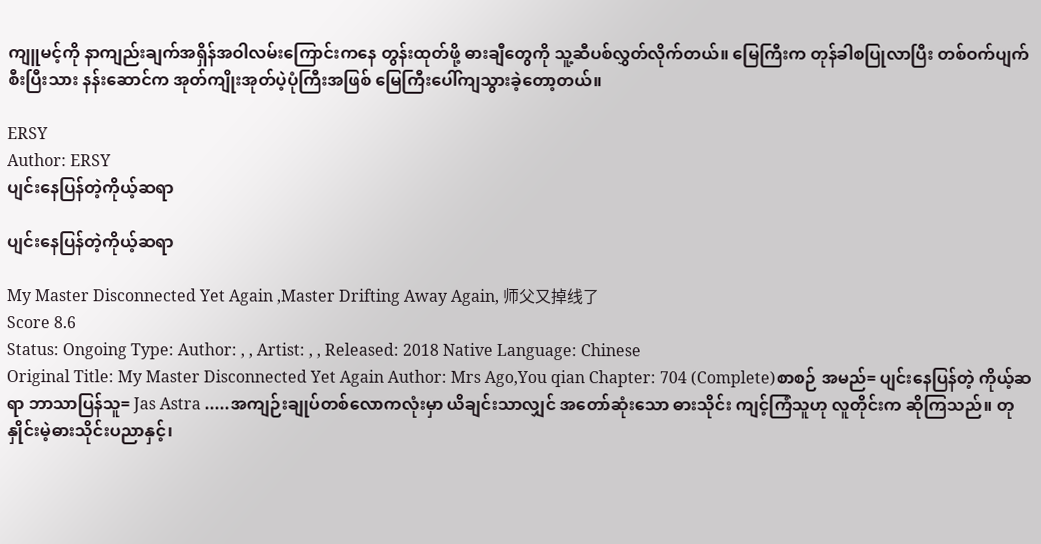ကျူမင့်ကို နာကျည်းချက်အရှိန်အဝါလမ်းကြောင်းကနေ တွန်းထုတ်ဖို့ ဓားချီတွေကို သူ့ဆီပစ်လွှတ်လိုက်တယ်။ မြေကြီးက တုန်ခါစပြုလာပြီး တစ်ဝက်ပျက်စီးပြီးသား နန်းဆောင်က အုတ်ကျိုးအုတ်ပဲ့ပုံကြီးအဖြစ် မြေကြီးပေါ်ကျသွားခဲ့တော့တယ်။

ERSY
Author: ERSY
ပျင်းနေပြန်တဲ့ကိုယ့်ဆရာ

ပျင်းနေပြန်တဲ့ကိုယ့်ဆရာ

My Master Disconnected Yet Again ,Master Drifting Away Again, 师父又掉线了
Score 8.6
Status: Ongoing Type: Author: , , Artist: , , Released: 2018 Native Language: Chinese
Original Title: My Master Disconnected Yet Again Author: Mrs Ago,You qian Chapter: 704 (Complete)စာစဉ် အမည်= ပျင်းနေပြန်တဲ့ ကိုယ့်ဆရာ ဘာသာပြန်သူ= Jas Astra .....အကျဉ်းချုပ်တစ်လောကလုံးမှာ ယိချင်းသာလျှင် အတော်ဆုံးသော ဓားသိုင်း ကျင့်ကြံသူဟု လူတိုင်းက ဆိုကြသည်။ တုနှိုင်းမဲ့ဓားသိုင်းပညာနှင့်၊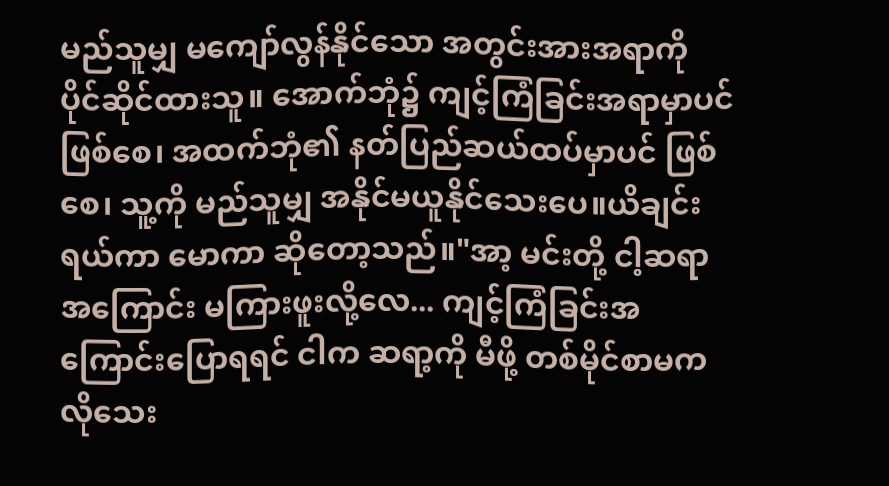မည်သူမျှ မကျော်လွန်နိုင်သော အတွင်းအားအရာကို ပိုင်ဆိုင်ထားသူ။ အောက်ဘုံ၌ ကျင့်ကြံခြင်းအရာမှာပင် ဖြစ်စေ၊ အထက်ဘုံ၏ နတ်ပြည်ဆယ်ထပ်မှာပင် ဖြစ်စေ၊ သူ့ကို မည်သူမျှ အနိုင်မယူနိုင်သေးပေ။ယိချင်း ရယ်ကာ မောကာ ဆိုတော့သည်။"အာ့ မင်းတို့ ငါ့ဆရာအကြောင်း မကြားဖူးလို့လေ... ကျင့်ကြံခြင်းအကြောင်းပြောရရင် ငါက ဆရာ့ကို မီဖို့ တစ်မိုင်စာမက လိုသေး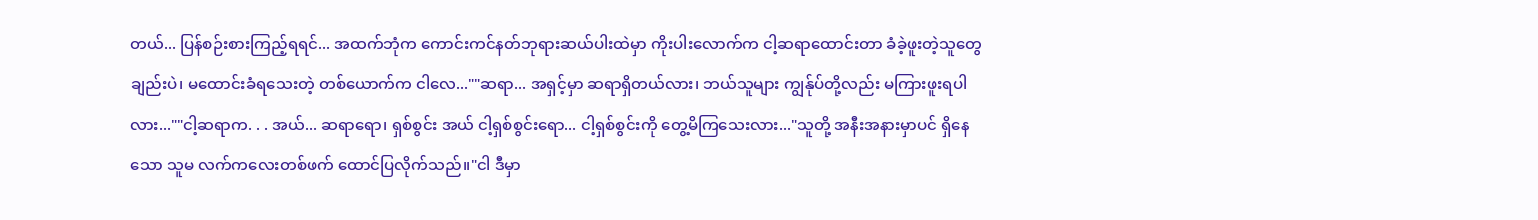တယ်... ပြန်စဉ်းစားကြည့်ရရင်... အထက်ဘုံက ကောင်းကင်နတ်ဘုရားဆယ်ပါးထဲမှာ ကိုးပါးလောက်က ငါ့ဆရာထောင်းတာ ခံခဲ့ဖူးတဲ့သူတွေချည်းပဲ၊ မထောင်းခံရသေးတဲ့ တစ်ယောက်က ငါလေ...""ဆရာ... အရှင့်မှာ ဆရာရှိတယ်လား၊ ဘယ်သူများ ကျွန်ုပ်တို့လည်း မကြားဖူးရပါလား...""ငါ့ဆရာက. . . အယ်... ဆရာရော၊ ရှစ်စွင်း အယ် ငါ့ရှစ်စွင်းရော... ငါ့ရှစ်စွင်းကို တွေ့မိကြသေးလား..."သူတို့ အနီးအနားမှာပင် ရှိနေသော သူမ လက်ကလေးတစ်ဖက် ထောင်ပြလိုက်သည်။"ငါ ဒီမှာ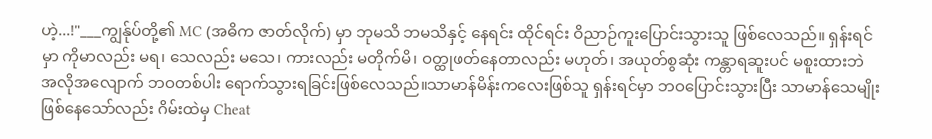ဟဲ့...!"___ကျွန်ုပ်တို့၏ MC (အဓိက ဇာတ်လိုက်) မှာ ဘုမသိ ဘမသိနှင့် နေရင်း ထိုင်ရင်း ဝိညာဉ်ကူးပြောင်းသွားသူ ဖြစ်လေသည်။ ရှန်းရင်မှာ ကိုမာလည်း မရ၊ သေလည်း မသေ၊ ကားလည်း မတိုက်မိ၊ ဝတ္ထုဖတ်နေတာလည်း မဟုတ်၊ အယုတ်စွဆုံး ကန္တာရဆူးပင် မစူးထားဘဲ အလိုအလျောက် ဘဝတစ်ပါး ရောက်သွားရခြင်းဖြစ်လေသည်။သာမာန်မိန်းကလေးဖြစ်သူ ရှန်းရင်မှာ ဘဝပြောင်းသွားပြီး သာမာန်သေမျိုးဖြစ်နေသော်လည်း ဂိမ်းထဲမှ Cheat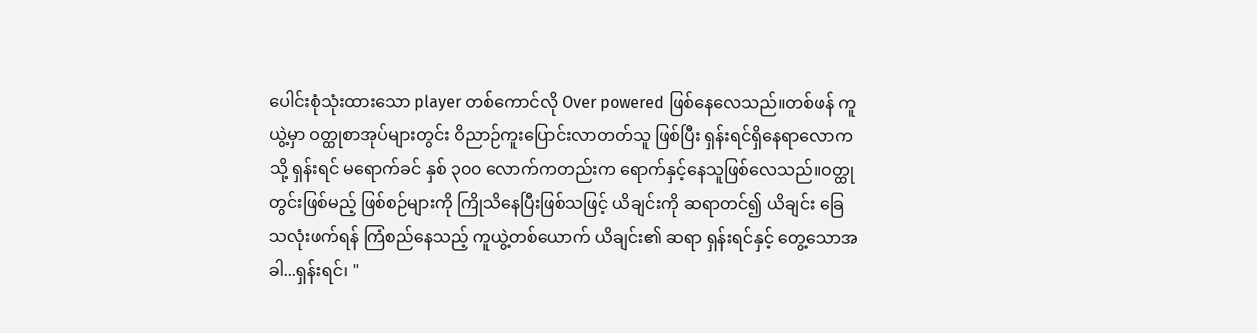ပေါင်းစုံသုံးထားသော player တစ်ကောင်လို Over powered ဖြစ်နေလေသည်။တစ်ဖန် ကူယွဲ့မှာ ဝတ္ထုစာအုပ်များတွင်း ဝိညာဉ်ကူးပြောင်းလာတတ်သူ ဖြစ်ပြီး ရှန်းရင်ရှိနေရာလောကသို့ ရှန်းရင် မရောက်ခင် နှစ် ၃၀၀ လောက်ကတည်းက ရောက်နှင့်နေသူဖြစ်လေသည်။ဝတ္ထုတွင်းဖြစ်မည့် ဖြစ်စဉ်များကို ကြိုသိနေပြီးဖြစ်သဖြင့် ယိချင်းကို ဆရာတင်၍ ယိချင်း ခြေသလုံးဖက်ရန် ကြံစည်နေသည့် ကူယွဲ့တစ်ယောက် ယိချင်း၏ ဆရာ ရှန်းရင်နှင့် တွေ့သောအခါ...ရှန်းရင်၊ "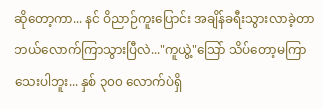ဆိုတော့ကာ... နင် ဝိညာဉ်ကူးပြောင်း အချိန်ခရီးသွားလာခဲ့တာ ဘယ်လောက်ကြာသွားပြီလဲ..."ကူယွဲ့"သြော် သိပ်တော့မကြာသေးပါဘူး... နှစ် ၃၀၀ လောက်ပဲရှိ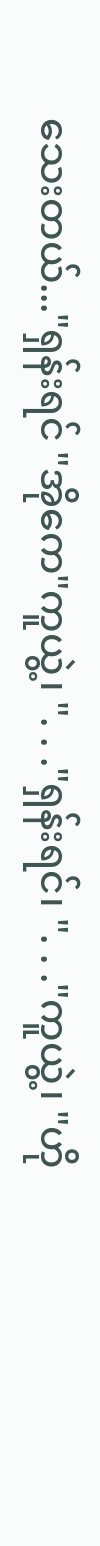သေးတယ်..."ရှန်းရင် "အိုကေ"ကူယွဲ့၊ ". . ."ရှန်းရင်၊ ". . ."ကူယွဲ့၊ "ဟို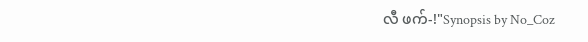လီ ဖက်-!"Synopsis by No_Coz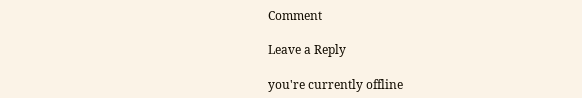Comment

Leave a Reply

you're currently offline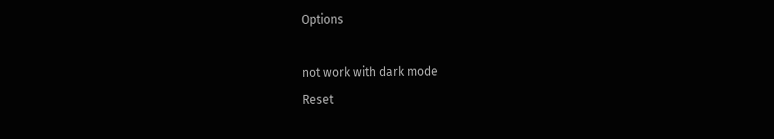Options

not work with dark mode
Reset